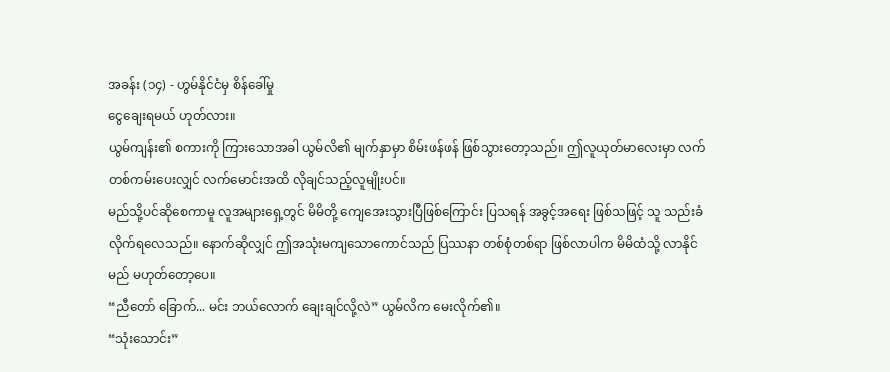အခန်း (၁၄) - ဟွမ်နိုင်ငံမှ စိန်ခေါ်မှု
ငွေချေးရမယ် ဟုတ်လား။
ယွမ်ကျန်း၏ စကားကို ကြားသောအခါ ယွမ်လိ၏ မျက်နှာမှာ စိမ်းဖန်ဖန် ဖြစ်သွားတော့သည်။ ဤလူယုတ်မာလေးမှာ လက်တစ်ကမ်းပေးလျှင် လက်မောင်းအထိ လိုချင်သည့်လူမျိုးပင်။
မည်သို့ပင်ဆိုစေကာမူ လူအများရှေ့တွင် မိမိတို့ ကျေအေးသွားပြီဖြစ်ကြောင်း ပြသရန် အခွင့်အရေး ဖြစ်သဖြင့် သူ သည်းခံလိုက်ရလေသည်။ နောက်ဆိုလျှင် ဤအသုံးမကျသောကောင်သည် ပြဿနာ တစ်စုံတစ်ရာ ဖြစ်လာပါက မိမိထံသို့ လာနိုင်မည် မဟုတ်တော့ပေ။
“ညီတော် ခြောက်... မင်း ဘယ်လောက် ချေးချင်လို့လဲ” ယွမ်လိက မေးလိုက်၏။
“သုံးသောင်း”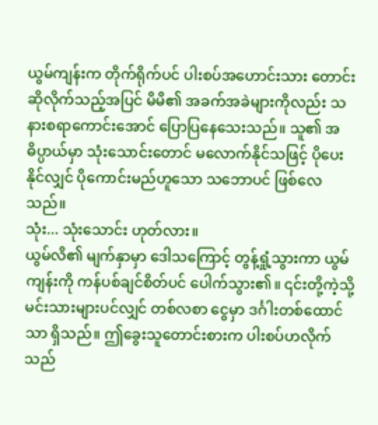ယွမ်ကျန်းက တိုက်ရိုက်ပင် ပါးစပ်အဟောင်းသား တောင်းဆိုလိုက်သည့်အပြင် မိမိ၏ အခက်အခဲများကိုလည်း သနားစရာကောင်းအောင် ပြောပြနေသေးသည်။ သူ၏ အဓိပ္ပာယ်မှာ သုံးသောင်းတောင် မလောက်နိုင်သဖြင့် ပိုပေးနိုင်လျှင် ပိုကောင်းမည်ဟူသော သဘောပင် ဖြစ်လေသည်။
သုံး... သုံးသောင်း ဟုတ်လား။
ယွမ်လိ၏ မျက်နှာမှာ ဒေါသကြောင့် တွန့်ရှုံ့သွားကာ ယွမ်ကျန်းကို ကန်ပစ်ချင်စိတ်ပင် ပေါက်သွား၏။ ၎င်းတို့ကဲ့သို့ မင်းသားများပင်လျှင် တစ်လစာ ငွေမှာ ဒင်္ဂါးတစ်ထောင်သာ ရှိသည်။ ဤခွေးသူတောင်းစားက ပါးစပ်ဟလိုက်သည်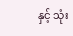နှင့် သုံး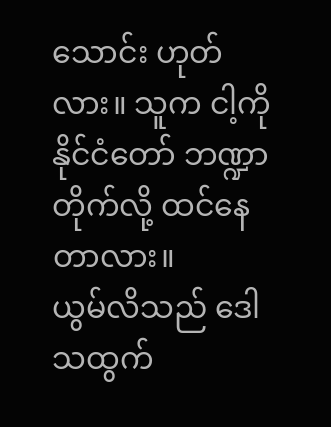သောင်း ဟုတ်လား။ သူက ငါ့ကို နိုင်ငံတော် ဘဏ္ဍာတိုက်လို့ ထင်နေတာလား။
ယွမ်လိသည် ဒေါသထွက်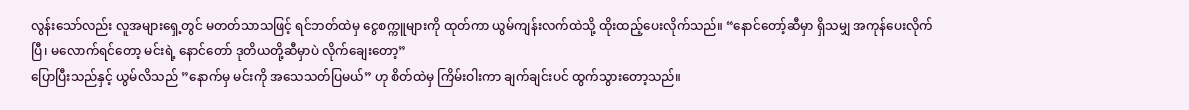လွန်းသော်လည်း လူအများရှေ့တွင် မတတ်သာသဖြင့် ရင်ဘတ်ထဲမှ ငွေစက္ကူများကို ထုတ်ကာ ယွမ်ကျန်းလက်ထဲသို့ ထိုးထည့်ပေးလိုက်သည်။ “နောင်တော့်ဆီမှာ ရှိသမျှ အကုန်ပေးလိုက်ပြီ၊ မလောက်ရင်တော့ မင်းရဲ့ နောင်တော် ဒုတိယတို့ဆီမှာပဲ လိုက်ချေးတော့”
ပြောပြီးသည်နှင့် ယွမ်လိသည် ”နောက်မှ မင်းကို အသေသတ်ပြမယ်” ဟု စိတ်ထဲမှ ကြိမ်းဝါးကာ ချက်ချင်းပင် ထွက်သွားတော့သည်။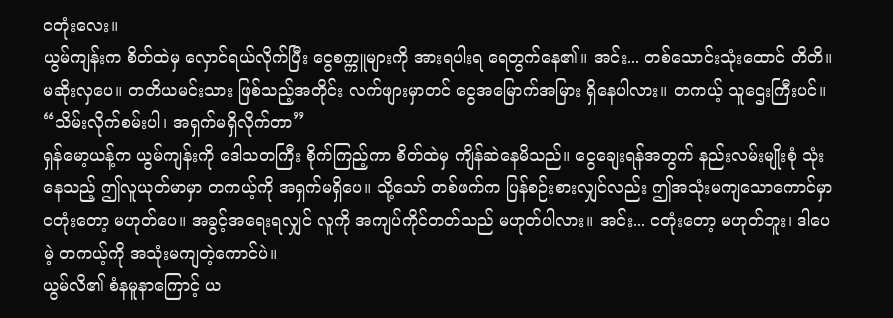ငတုံးလေး။
ယွမ်ကျန်းက စိတ်ထဲမှ လှောင်ရယ်လိုက်ပြီး ငွေစက္ကူများကို အားရပါးရ ရေတွက်နေ၏။ အင်း... တစ်သောင်းသုံးထောင် တိတိ။ မဆိုးလှပေ။ တတိယမင်းသား ဖြစ်သည့်အတိုင်း လက်ဖျားမှာတင် ငွေအမြောက်အမြား ရှိနေပါလား။ တကယ့် သူဌေးကြီးပင်။
“သိမ်းလိုက်စမ်းပါ၊ အရှက်မရှိလိုက်တာ”
ရှန်မော့ယန့်က ယွမ်ကျန်းကို ဒေါသတကြီး စိုက်ကြည့်ကာ စိတ်ထဲမှ ကျိန်ဆဲနေမိသည်။ ငွေချေးရန်အတွက် နည်းလမ်းမျိုးစုံ သုံးနေသည့် ဤလူယုတ်မာမှာ တကယ့်ကို အရှက်မရှိပေ။ သို့သော် တစ်ဖက်က ပြန်စဉ်းစားလျှင်လည်း ဤအသုံးမကျသောကောင်မှာ ငတုံးတော့ မဟုတ်ပေ။ အခွင့်အရေးရလျှင် လူကို အကျပ်ကိုင်တတ်သည် မဟုတ်ပါလား။ အင်း... ငတုံးတော့ မဟုတ်ဘူး၊ ဒါပေမဲ့ တကယ့်ကို အသုံးမကျတဲ့ကောင်ပဲ။
ယွမ်လိ၏ စံနမူနာကြောင့် ယ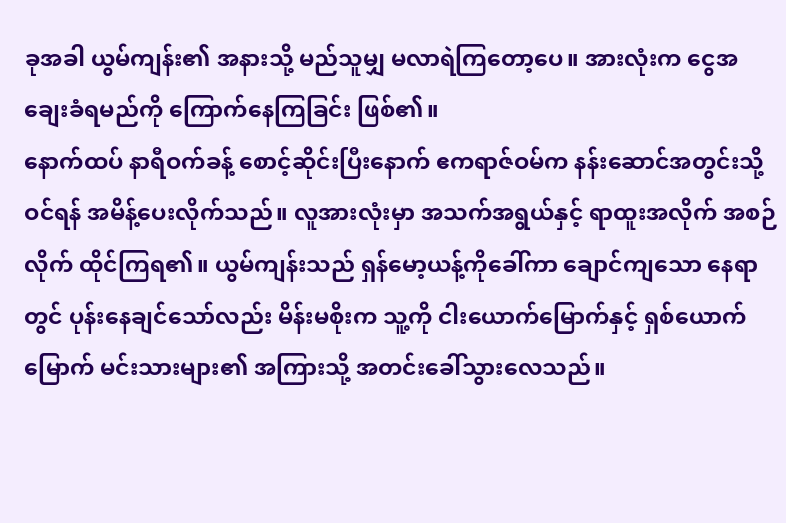ခုအခါ ယွမ်ကျန်း၏ အနားသို့ မည်သူမျှ မလာရဲကြတော့ပေ။ အားလုံးက ငွေအချေးခံရမည်ကို ကြောက်နေကြခြင်း ဖြစ်၏။
နောက်ထပ် နာရီဝက်ခန့် စောင့်ဆိုင်းပြီးနောက် ဧကရာဇ်ဝမ်က နန်းဆောင်အတွင်းသို့ ဝင်ရန် အမိန့်ပေးလိုက်သည်။ လူအားလုံးမှာ အသက်အရွယ်နှင့် ရာထူးအလိုက် အစဉ်လိုက် ထိုင်ကြရ၏။ ယွမ်ကျန်းသည် ရှန်မော့ယန့်ကိုခေါ်ကာ ချောင်ကျသော နေရာတွင် ပုန်းနေချင်သော်လည်း မိန်းမစိုးက သူ့ကို ငါးယောက်မြောက်နှင့် ရှစ်ယောက်မြောက် မင်းသားများ၏ အကြားသို့ အတင်းခေါ်သွားလေသည်။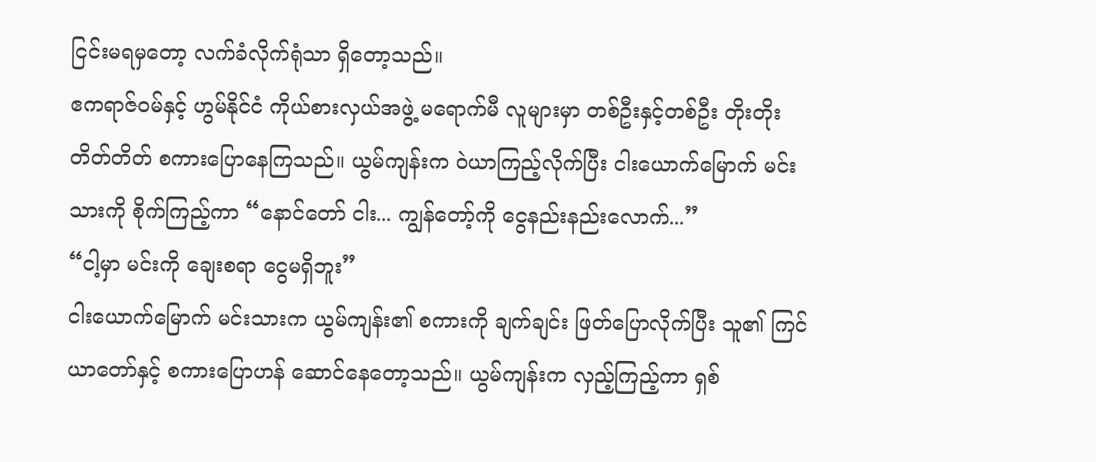ငြင်းမရမှတော့ လက်ခံလိုက်ရုံသာ ရှိတော့သည်။
ဧကရာဇ်ဝမ်နှင့် ဟွမ်နိုင်ငံ ကိုယ်စားလှယ်အဖွဲ့ မရောက်မီ လူများမှာ တစ်ဦးနှင့်တစ်ဦး တိုးတိုးတိတ်တိတ် စကားပြောနေကြသည်။ ယွမ်ကျန်းက ဝဲယာကြည့်လိုက်ပြီး ငါးယောက်မြောက် မင်းသားကို စိုက်ကြည့်ကာ “နောင်တော် ငါး... ကျွန်တော့်ကို ငွေနည်းနည်းလောက်...”
“ငါ့မှာ မင်းကို ချေးစရာ ငွေမရှိဘူး”
ငါးယောက်မြောက် မင်းသားက ယွမ်ကျန်း၏ စကားကို ချက်ချင်း ဖြတ်ပြောလိုက်ပြီး သူ၏ ကြင်ယာတော်နှင့် စကားပြောဟန် ဆောင်နေတော့သည်။ ယွမ်ကျန်းက လှည့်ကြည့်ကာ ရှစ်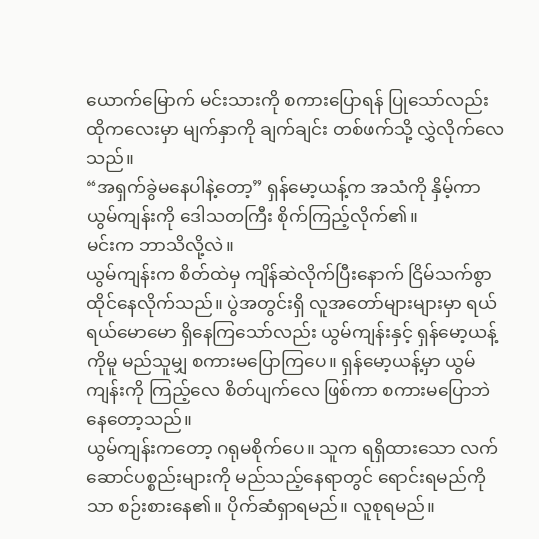ယောက်မြောက် မင်းသားကို စကားပြောရန် ပြုသော်လည်း ထိုကလေးမှာ မျက်နှာကို ချက်ချင်း တစ်ဖက်သို့ လွှဲလိုက်လေသည်။
“အရှက်ခွဲမနေပါနဲ့တော့” ရှန်မော့ယန့်က အသံကို နှိမ့်ကာ ယွမ်ကျန်းကို ဒေါသတကြီး စိုက်ကြည့်လိုက်၏။
မင်းက ဘာသိလို့လဲ။
ယွမ်ကျန်းက စိတ်ထဲမှ ကျိန်ဆဲလိုက်ပြီးနောက် ငြိမ်သက်စွာ ထိုင်နေလိုက်သည်။ ပွဲအတွင်းရှိ လူအတော်များများမှာ ရယ်ရယ်မောမော ရှိနေကြသော်လည်း ယွမ်ကျန်းနှင့် ရှန်မော့ယန့်ကိုမူ မည်သူမျှ စကားမပြောကြပေ။ ရှန်မော့ယန့်မှာ ယွမ်ကျန်းကို ကြည့်လေ စိတ်ပျက်လေ ဖြစ်ကာ စကားမပြောဘဲ နေတော့သည်။
ယွမ်ကျန်းကတော့ ဂရုမစိုက်ပေ။ သူက ရရှိထားသော လက်ဆောင်ပစ္စည်းများကို မည်သည့်နေရာတွင် ရောင်းရမည်ကိုသာ စဉ်းစားနေ၏။ ပိုက်ဆံရှာရမည်။ လူစုရမည်။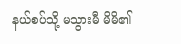နယ်စပ်သို့ မသွားမီ မိမိ၏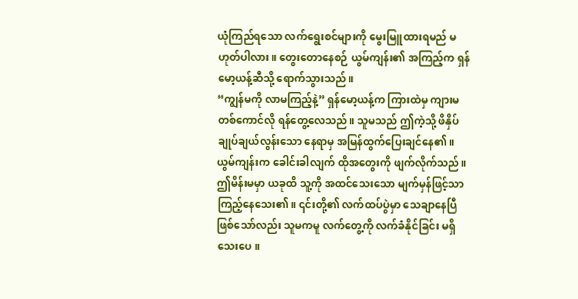ယုံကြည်ရသော လက်ရွေးစင်များကို မွေးမြူထားရမည် မဟုတ်ပါလား။ တွေးတောနေစဉ် ယွမ်ကျန်း၏ အကြည့်က ရှန်မော့ယန့်ဆီသို့ ရောက်သွားသည်။
“ကျွန်မကို လာမကြည့်နဲ့” ရှန်မော့ယန့်က ကြားထဲမှ ကျားမတစ်ကောင်လို ရန်တွေ့လေသည်။ သူမသည် ဤကဲ့သို့ ဖိနှိပ်ချုပ်ချယ်လွန်းသော နေရာမှ အမြန်ထွက်ပြေးချင်နေ၏။
ယွမ်ကျန်းက ခေါင်းခါလျက် ထိုအတွေးကို ဖျက်လိုက်သည်။ ဤမိန်းမမှာ ယခုထိ သူ့ကို အထင်သေးသော မျက်မှန်ဖြင့်သာ ကြည့်နေသေး၏။ ၎င်းတို့၏ လက်ထပ်ပွဲမှာ သေချာနေပြီ ဖြစ်သော်လည်း သူမကမူ လက်တွေ့ကို လက်ခံနိုင်ခြင်း မရှိသေးပေ။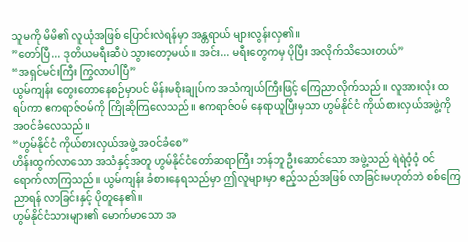သူမကို မိမိ၏ လူယုံအဖြစ် ပြောင်းလဲရန်မှာ အန္တရာယ် များလွန်းလှ၏။
”တော်ပြီ... ဒုတိယမရီးဆီပဲ သွားတော့မယ်။ အင်း... မရီးတွေကမှ ပိုပြီး အလိုက်သိသေးတယ်”
“အရှင်မင်းကြီး ကြွလာပါပြီ”
ယွမ်ကျန်း တွေးတောနေစဉ်မှာပင် မိန်းမစိုးချုပ်က အသံကျယ်ကြီးဖြင့် ကြေညာလိုက်သည်။ လူအားလုံး ထရပ်ကာ ဧကရာဇ်ဝမ်ကို ကြိုဆိုကြလေသည်။ ဧကရာဇ်ဝမ် နေရာယူပြီးမှသာ ဟွမ်နိုင်ငံ ကိုယ်စားလှယ်အဖွဲ့ကို အဝင်ခံလေသည်။
“ဟွမ်နိုင်ငံ ကိုယ်စားလှယ်အဖွဲ့ အဝင်ခံစေ”
ဟိန်းထွက်လာသော အသံနှင့်အတူ ဟွမ်နိုင်ငံတော်ဆရာကြီး ဘန်ဘူ ဦးဆောင်သော အဖွဲ့သည် ရဲရဲဝံ့ဝံ့ ဝင်ရောက်လာကြသည်။ ယွမ်ကျန်း ခံစားနေရသည်မှာ ဤလူများမှာ ဧည့်သည်အဖြစ် လာခြင်းမဟုတ်ဘဲ စစ်ကြေညာရန် လာခြင်းနှင့် ပိုတူနေ၏။
ဟွမ်နိုင်ငံသားများ၏ မောက်မာသော အ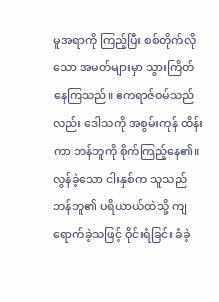မူအရာကို ကြည့်ပြီး စစ်တိုက်လိုသော အမတ်များမှာ သွားကြိတ်နေကြသည်။ ဧကရာဇ်ဝမ်သည်လည်း ဒေါသကို အစွမ်းကုန် ထိန်းကာ ဘန်ဘူကို စိုက်ကြည့်နေ၏။ လွန်ခဲ့သော ငါးနှစ်က သူသည် ဘန်ဘူ၏ ပရိယာယ်ထဲသို့ ကျရောက်ခဲ့သဖြင့် ဝိုင်းရံခြင်း ခံခဲ့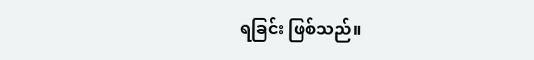ရခြင်း ဖြစ်သည်။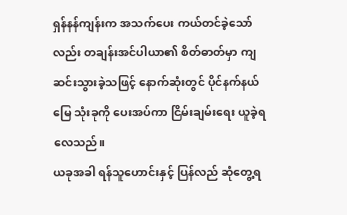ရှန်နန်ကျန်းက အသက်ပေး ကယ်တင်ခဲ့သော်လည်း တချန်းအင်ပါယာ၏ စိတ်ဓာတ်မှာ ကျဆင်းသွားခဲ့သဖြင့် နောက်ဆုံးတွင် ပိုင်နက်နယ်မြေ သုံးခုကို ပေးအပ်ကာ ငြိမ်းချမ်းရေး ယူခဲ့ရလေသည်။
ယခုအခါ ရန်သူဟောင်းနှင့် ပြန်လည် ဆုံတွေ့ရ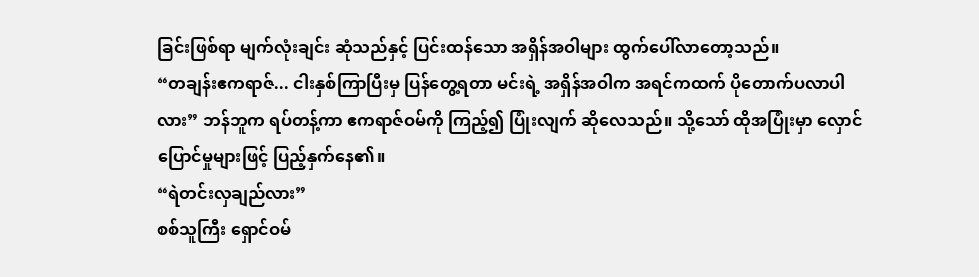ခြင်းဖြစ်ရာ မျက်လုံးချင်း ဆုံသည်နှင့် ပြင်းထန်သော အရှိန်အဝါများ ထွက်ပေါ်လာတော့သည်။
“တချန်းဧကရာဇ်... ငါးနှစ်ကြာပြီးမှ ပြန်တွေ့ရတာ မင်းရဲ့ အရှိန်အဝါက အရင်ကထက် ပိုတောက်ပလာပါလား” ဘန်ဘူက ရပ်တန့်ကာ ဧကရာဇ်ဝမ်ကို ကြည့်၍ ပြုံးလျက် ဆိုလေသည်။ သို့သော် ထိုအပြုံးမှာ လှောင်ပြောင်မှုများဖြင့် ပြည့်နှက်နေ၏။
“ရဲတင်းလှချည်လား”
စစ်သူကြီး ရှောင်ဝမ်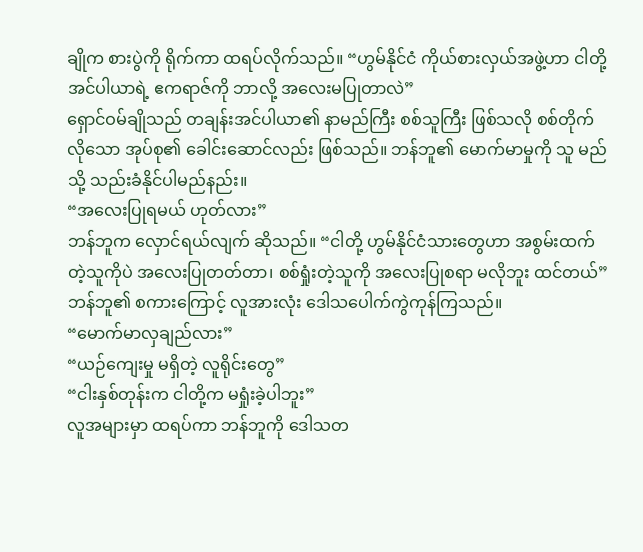ချိုက စားပွဲကို ရိုက်ကာ ထရပ်လိုက်သည်။ “ဟွမ်နိုင်ငံ ကိုယ်စားလှယ်အဖွဲ့ဟာ ငါတို့ အင်ပါယာရဲ့ ဧကရာဇ်ကို ဘာလို့ အလေးမပြုတာလဲ”
ရှောင်ဝမ်ချိုသည် တချန်းအင်ပါယာ၏ နာမည်ကြီး စစ်သူကြီး ဖြစ်သလို စစ်တိုက်လိုသော အုပ်စု၏ ခေါင်းဆောင်လည်း ဖြစ်သည်။ ဘန်ဘူ၏ မောက်မာမှုကို သူ မည်သို့ သည်းခံနိုင်ပါမည်နည်း။
“အလေးပြုရမယ် ဟုတ်လား”
ဘန်ဘူက လှောင်ရယ်လျက် ဆိုသည်။ “ငါတို့ ဟွမ်နိုင်ငံသားတွေဟာ အစွမ်းထက်တဲ့သူကိုပဲ အလေးပြုတတ်တာ၊ စစ်ရှုံးတဲ့သူကို အလေးပြုစရာ မလိုဘူး ထင်တယ်”
ဘန်ဘူ၏ စကားကြောင့် လူအားလုံး ဒေါသပေါက်ကွဲကုန်ကြသည်။
“မောက်မာလှချည်လား”
“ယဉ်ကျေးမှု မရှိတဲ့ လူရိုင်းတွေ”
“ငါးနှစ်တုန်းက ငါတို့က မရှုံးခဲ့ပါဘူး”
လူအများမှာ ထရပ်ကာ ဘန်ဘူကို ဒေါသတ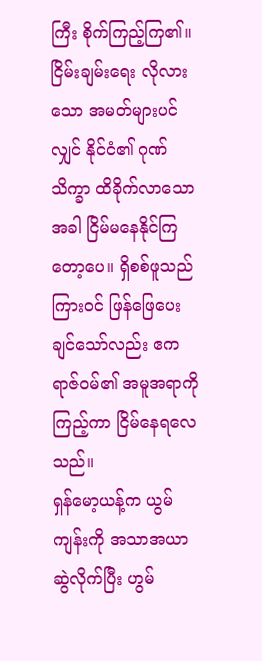ကြီး စိုက်ကြည့်ကြ၏။ ငြိမ်းချမ်းရေး လိုလားသော အမတ်များပင်လျှင် နိုင်ငံ၏ ဂုဏ်သိက္ခာ ထိခိုက်လာသောအခါ ငြိမ်မနေနိုင်ကြတော့ပေ။ ရှိစစ်ဖူသည် ကြားဝင် ဖြန်ဖြေပေးချင်သော်လည်း ဧကရာဇ်ဝမ်၏ အမူအရာကို ကြည့်ကာ ငြိမ်နေရလေသည်။
ရှန်မော့ယန့်က ယွမ်ကျန်းကို အသာအယာ ဆွဲလိုက်ပြီး ဟွမ်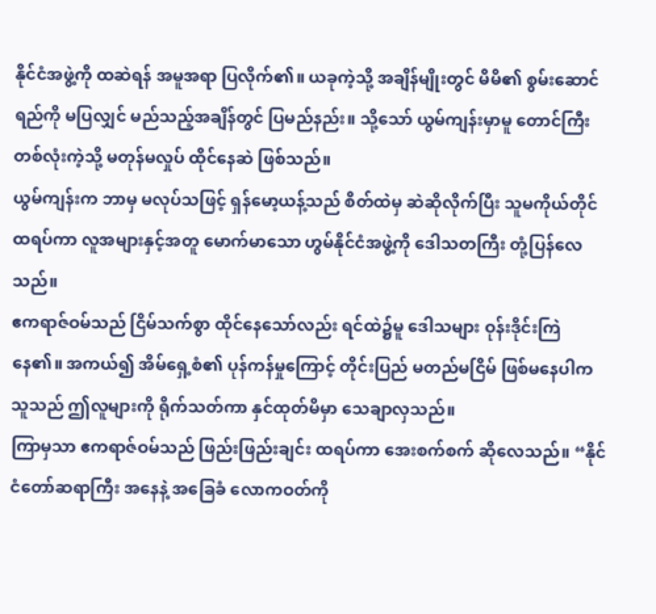နိုင်ငံအဖွဲ့ကို ထဆဲရန် အမူအရာ ပြလိုက်၏။ ယခုကဲ့သို့ အချိန်မျိုးတွင် မိမိ၏ စွမ်းဆောင်ရည်ကို မပြလျှင် မည်သည့်အချိန်တွင် ပြမည်နည်း။ သို့သော် ယွမ်ကျန်းမှာမူ တောင်ကြီးတစ်လုံးကဲ့သို့ မတုန်မလှုပ် ထိုင်နေဆဲ ဖြစ်သည်။
ယွမ်ကျန်းက ဘာမှ မလုပ်သဖြင့် ရှန်မော့ယန့်သည် စိတ်ထဲမှ ဆဲဆိုလိုက်ပြီး သူမကိုယ်တိုင် ထရပ်ကာ လူအများနှင့်အတူ မောက်မာသော ဟွမ်နိုင်ငံအဖွဲ့ကို ဒေါသတကြီး တုံ့ပြန်လေသည်။
ဧကရာဇ်ဝမ်သည် ငြိမ်သက်စွာ ထိုင်နေသော်လည်း ရင်ထဲ၌မူ ဒေါသများ ဝုန်းဒိုင်းကြဲနေ၏။ အကယ်၍ အိမ်ရှေ့စံ၏ ပုန်ကန်မှုကြောင့် တိုင်းပြည် မတည်မငြိမ် ဖြစ်မနေပါက သူသည် ဤလူများကို ရိုက်သတ်ကာ နှင်ထုတ်မိမှာ သေချာလှသည်။
ကြာမှသာ ဧကရာဇ်ဝမ်သည် ဖြည်းဖြည်းချင်း ထရပ်ကာ အေးစက်စက် ဆိုလေသည်။ “နိုင်ငံတော်ဆရာကြီး အနေနဲ့ အခြေခံ လောကဝတ်ကို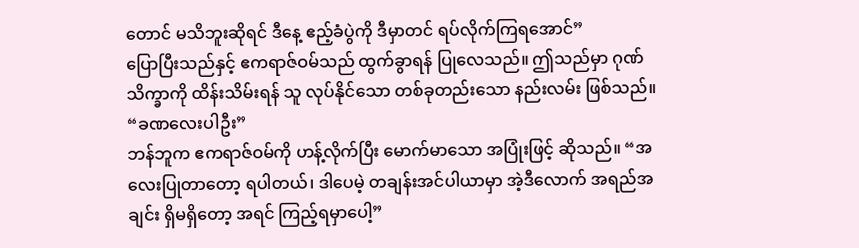တောင် မသိဘူးဆိုရင် ဒီနေ့ ဧည့်ခံပွဲကို ဒီမှာတင် ရပ်လိုက်ကြရအောင်”
ပြောပြီးသည်နှင့် ဧကရာဇ်ဝမ်သည် ထွက်ခွာရန် ပြုလေသည်။ ဤသည်မှာ ဂုဏ်သိက္ခာကို ထိန်းသိမ်းရန် သူ လုပ်နိုင်သော တစ်ခုတည်းသော နည်းလမ်း ဖြစ်သည်။
“ခဏလေးပါဦး”
ဘန်ဘူက ဧကရာဇ်ဝမ်ကို ဟန့်လိုက်ပြီး မောက်မာသော အပြုံးဖြင့် ဆိုသည်။ “အလေးပြုတာတော့ ရပါတယ်၊ ဒါပေမဲ့ တချန်းအင်ပါယာမှာ အဲ့ဒီလောက် အရည်အချင်း ရှိမရှိတော့ အရင် ကြည့်ရမှာပေါ့”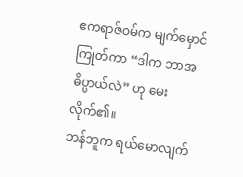ဧကရာဇ်ဝမ်က မျက်မှောင်ကြုတ်ကာ “ဒါက ဘာအဓိပ္ပာယ်လဲ” ဟု မေးလိုက်၏။
ဘန်ဘူက ရယ်မောလျက်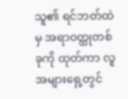သူ၏ ရင်ဘတ်ထဲမှ အရာဝတ္ထုတစ်ခုကို ထုတ်ကာ လူအများရှေ့တွင်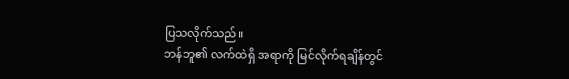ပြသလိုက်သည်။
ဘန်ဘူ၏ လက်ထဲရှိ အရာကို မြင်လိုက်ရချိန်တွင်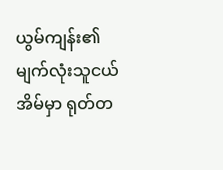ယွမ်ကျန်း၏ မျက်လုံးသူငယ်အိမ်မှာ ရုတ်တ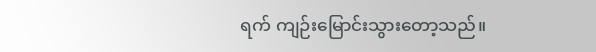ရက် ကျဉ်းမြောင်းသွားတော့သည်။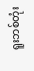ရူးဘစ်တုံး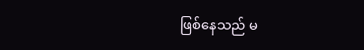ဖြစ်နေသည် မ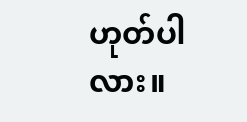ဟုတ်ပါလား။